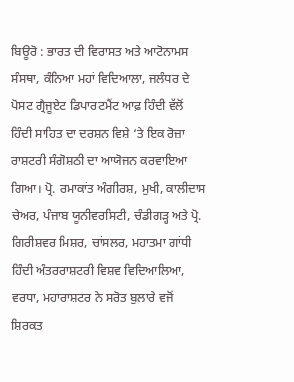ਬਿਊਰੋ : ਭਾਰਤ ਦੀ ਵਿਰਾਸਤ ਅਤੇ ਆਟੋਨਾਮਸ ਸੰਸਥਾ, ਕੰਨਿਆ ਮਹਾਂ ਵਿਦਿਆਲਾ, ਜਲੰਧਰ ਦੇ ਪੋਸਟ ਗ੍ਰੈਜੂਏਟ ਡਿਪਾਰਟਮੈਂਟ ਆਫ਼ ਹਿੰਦੀ ਵੱਲੋਂ ਹਿੰਦੀ ਸਾਹਿਤ ਦਾ ਦਰਸ਼ਨ ਵਿਸ਼ੇ ‘ਤੇ ਇਕ ਰੋਜ਼ਾ ਰਾਸ਼ਟਰੀ ਸੰਗੋਸ਼ਠੀ ਦਾ ਆਯੋਜਨ ਕਰਵਾਇਆ ਗਿਆ। ਪ੍ਰੋ. ਰਮਾਕਾਂਤ ਅੰਗੀਰਸ਼, ਮੁਖੀ, ਕਾਲੀਦਾਸ ਚੇਅਰ, ਪੰਜਾਬ ਯੂਨੀਵਰਸਿਟੀ, ਚੰਡੀਗਡ਼੍ਹ ਅਤੇ ਪ੍ਰੋ. ਗਿਰੀਸ਼ਵਰ ਮਿਸ਼ਰ, ਚਾਂਸਲਰ, ਮਹਾਤਮਾ ਗਾਂਧੀ ਹਿੰਦੀ ਅੰਤਰਰਾਸ਼ਟਰੀ ਵਿਸ਼ਵ ਵਿਦਿਆਲਿਆ, ਵਰਧਾ, ਮਹਾਰਾਸ਼ਟਰ ਨੇ ਸਰੋਤ ਬੁਲਾਰੇ ਵਜੋਂ ਸ਼ਿਰਕਤ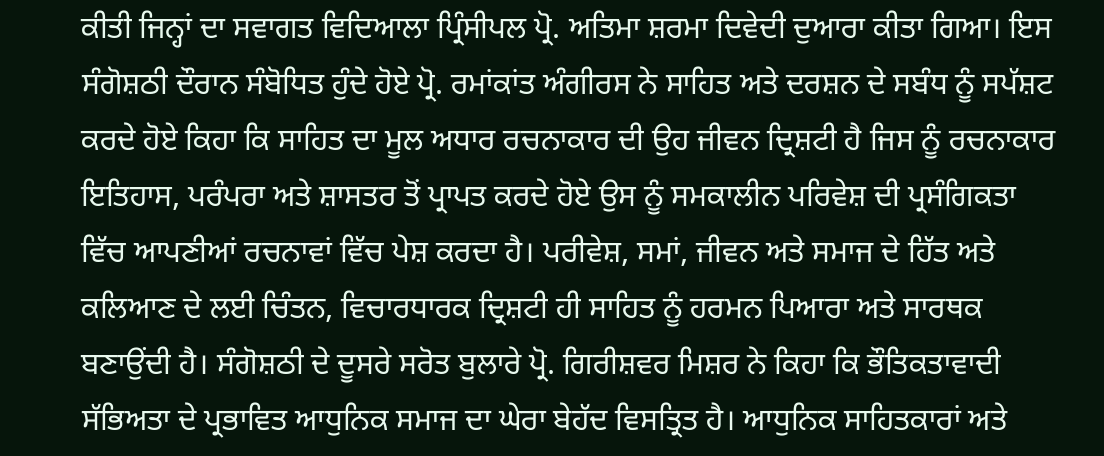ਕੀਤੀ ਜਿਨ੍ਹਾਂ ਦਾ ਸਵਾਗਤ ਵਿਦਿਆਲਾ ਪ੍ਰਿੰਸੀਪਲ ਪ੍ਰੋ. ਅਤਿਮਾ ਸ਼ਰਮਾ ਦਿਵੇਦੀ ਦੁਆਰਾ ਕੀਤਾ ਗਿਆ। ਇਸ ਸੰਗੋਸ਼ਠੀ ਦੌਰਾਨ ਸੰਬੋਧਿਤ ਹੁੰਦੇ ਹੋਏ ਪ੍ਰੋ. ਰਮਾਂਕਾਂਤ ਅੰਗੀਰਸ ਨੇ ਸਾਹਿਤ ਅਤੇ ਦਰਸ਼ਨ ਦੇ ਸਬੰਧ ਨੂੰ ਸਪੱਸ਼ਟ ਕਰਦੇ ਹੋਏ ਕਿਹਾ ਕਿ ਸਾਹਿਤ ਦਾ ਮੂਲ ਅਧਾਰ ਰਚਨਾਕਾਰ ਦੀ ਉਹ ਜੀਵਨ ਦ੍ਰਿਸ਼ਟੀ ਹੈ ਜਿਸ ਨੂੰ ਰਚਨਾਕਾਰ ਇਤਿਹਾਸ, ਪਰੰਪਰਾ ਅਤੇ ਸ਼ਾਸਤਰ ਤੋਂ ਪ੍ਰਾਪਤ ਕਰਦੇ ਹੋਏ ਉਸ ਨੂੰ ਸਮਕਾਲੀਨ ਪਰਿਵੇਸ਼ ਦੀ ਪ੍ਰਸੰਗਿਕਤਾ ਵਿੱਚ ਆਪਣੀਆਂ ਰਚਨਾਵਾਂ ਵਿੱਚ ਪੇਸ਼ ਕਰਦਾ ਹੈ। ਪਰੀਵੇਸ਼, ਸਮਾਂ, ਜੀਵਨ ਅਤੇ ਸਮਾਜ ਦੇ ਹਿੱਤ ਅਤੇ ਕਲਿਆਣ ਦੇ ਲਈ ਚਿੰਤਨ, ਵਿਚਾਰਧਾਰਕ ਦ੍ਰਿਸ਼ਟੀ ਹੀ ਸਾਹਿਤ ਨੂੰ ਹਰਮਨ ਪਿਆਰਾ ਅਤੇ ਸਾਰਥਕ ਬਣਾਉਂਦੀ ਹੈ। ਸੰਗੋਸ਼ਠੀ ਦੇ ਦੂਸਰੇ ਸਰੋਤ ਬੁਲਾਰੇ ਪ੍ਰੋ. ਗਿਰੀਸ਼ਵਰ ਮਿਸ਼ਰ ਨੇ ਕਿਹਾ ਕਿ ਭੌਤਿਕਤਾਵਾਦੀ ਸੱਭਿਅਤਾ ਦੇ ਪ੍ਰਭਾਵਿਤ ਆਧੁਨਿਕ ਸਮਾਜ ਦਾ ਘੇਰਾ ਬੇਹੱਦ ਵਿਸਤ੍ਰਿਤ ਹੈ। ਆਧੁਨਿਕ ਸਾਹਿਤਕਾਰਾਂ ਅਤੇ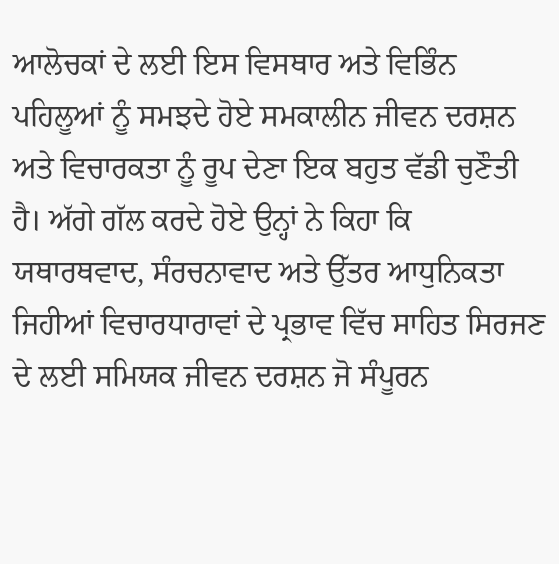ਆਲੋਚਕਾਂ ਦੇ ਲਈ ਇਸ ਵਿਸਥਾਰ ਅਤੇ ਵਿਭਿੰਨ ਪਹਿਲੂਆਂ ਨੂੰ ਸਮਝਦੇ ਹੋਏ ਸਮਕਾਲੀਨ ਜੀਵਨ ਦਰਸ਼ਨ ਅਤੇ ਵਿਚਾਰਕਤਾ ਨੂੰ ਰੂਪ ਦੇਣਾ ਇਕ ਬਹੁਤ ਵੱਡੀ ਚੁਣੌਤੀ ਹੈ। ਅੱਗੇ ਗੱਲ ਕਰਦੇ ਹੋਏ ਉਨ੍ਹਾਂ ਨੇ ਕਿਹਾ ਕਿ ਯਥਾਰਥਵਾਦ, ਸੰਰਚਨਾਵਾਦ ਅਤੇ ਉੱਤਰ ਆਧੁਨਿਕਤਾ ਜਿਹੀਆਂ ਵਿਚਾਰਧਾਰਾਵਾਂ ਦੇ ਪ੍ਰਭਾਵ ਵਿੱਚ ਸਾਹਿਤ ਸਿਰਜਣ ਦੇ ਲਈ ਸਮਿਯਕ ਜੀਵਨ ਦਰਸ਼ਨ ਜੋ ਸੰਪੂਰਨ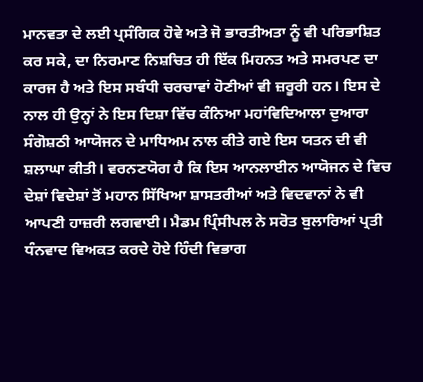ਮਾਨਵਤਾ ਦੇ ਲਈ ਪ੍ਰਸੰਗਿਕ ਹੋਵੇ ਅਤੇ ਜੋ ਭਾਰਤੀਅਤਾ ਨੂੰ ਵੀ ਪਰਿਭਾਸ਼ਿਤ ਕਰ ਸਕੇ, ਦਾ ਨਿਰਮਾਣ ਨਿਸ਼ਚਿਤ ਹੀ ਇੱਕ ਮਿਹਨਤ ਅਤੇ ਸਮਰਪਣ ਦਾ ਕਾਰਜ ਹੈ ਅਤੇ ਇਸ ਸਬੰਧੀ ਚਰਚਾਵਾਂ ਹੋਣੀਆਂ ਵੀ ਜ਼ਰੂਰੀ ਹਨ। ਇਸ ਦੇ ਨਾਲ ਹੀ ਉਨ੍ਹਾਂ ਨੇ ਇਸ ਦਿਸ਼ਾ ਵਿੱਚ ਕੰਨਿਆ ਮਹਾਂਵਿਦਿਆਲਾ ਦੁਆਰਾ ਸੰਗੋਸ਼ਠੀ ਆਯੋਜਨ ਦੇ ਮਾਧਿਅਮ ਨਾਲ ਕੀਤੇ ਗਏ ਇਸ ਯਤਨ ਦੀ ਵੀ ਸ਼ਲਾਘਾ ਕੀਤੀ। ਵਰਨਣਯੋਗ ਹੈ ਕਿ ਇਸ ਆਨਲਾਈਨ ਆਯੋਜਨ ਦੇ ਵਿਚ ਦੇਸ਼ਾਂ ਵਿਦੇਸ਼ਾਂ ਤੋਂ ਮਹਾਨ ਸਿੱਖਿਆ ਸ਼ਾਸਤਰੀਆਂ ਅਤੇ ਵਿਦਵਾਨਾਂ ਨੇ ਵੀ ਆਪਣੀ ਹਾਜ਼ਰੀ ਲਗਵਾਈ। ਮੈਡਮ ਪ੍ਰਿੰਸੀਪਲ ਨੇ ਸਰੋਤ ਬੁਲਾਰਿਆਂ ਪ੍ਰਤੀ ਧੰਨਵਾਦ ਵਿਅਕਤ ਕਰਦੇ ਹੋਏ ਹਿੰਦੀ ਵਿਭਾਗ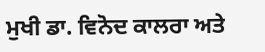ਮੁਖੀ ਡਾ. ਵਿਨੋਦ ਕਾਲਰਾ ਅਤੇ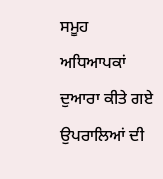ਸਮੂਹ ਅਧਿਆਪਕਾਂ ਦੁਆਰਾ ਕੀਤੇ ਗਏ ਉਪਰਾਲਿਆਂ ਦੀ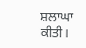ਸ਼ਲਾਘਾ ਕੀਤੀ।